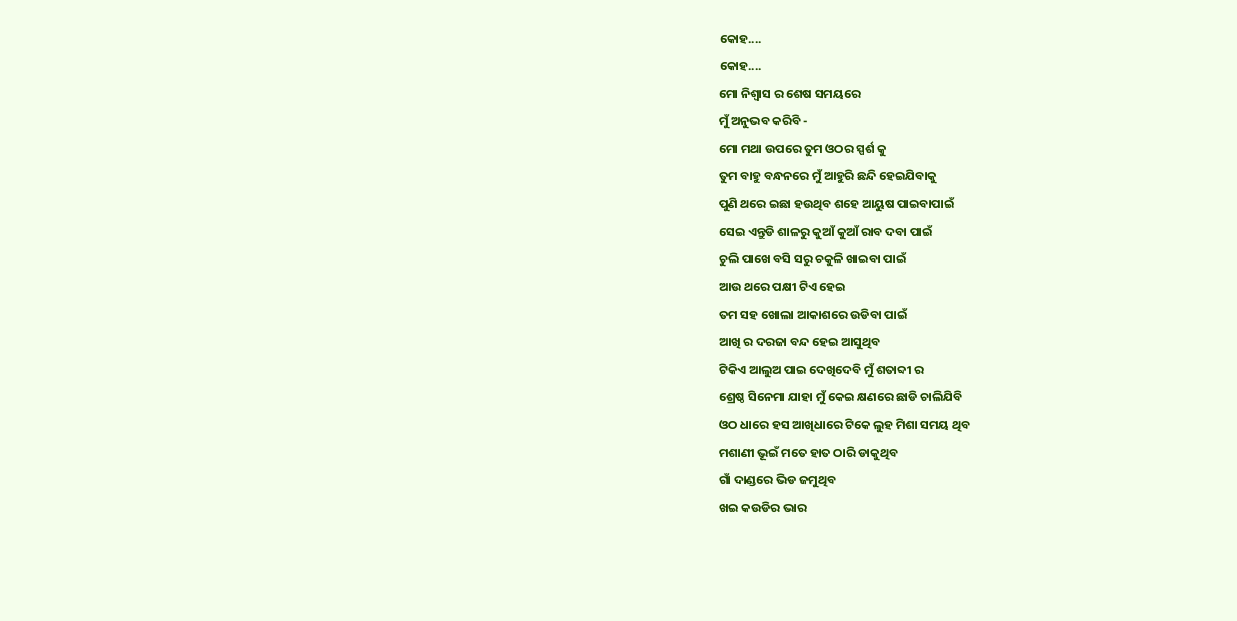କୋହ....
କୋହ....
ମୋ ନିଶ୍ଵାସ ର ଶେଷ ସମୟରେ
ମୁଁ ଅନୁଭବ କରିବି -
ମୋ ମଥା ଉପରେ ତୁମ ଓଠର ସ୍ପର୍ଶ କୁ
ତୁମ ବାହୁ ବନ୍ଧନରେ ମୁଁ ଆହୁରି ଛନ୍ଦି ହେଇଯିବାକୁ
ପୁଣି ଥରେ ଇଛା ହଉଥିବ ଶହେ ଆୟୁଷ ପାଇବାପାଇଁ
ସେଇ ଏନ୍ତୁଡି ଶାଳରୁ କୁଆଁ କୁଆଁ ରାବ ଦବା ପାଇଁ
ଚୁଲି ପାଖେ ବସି ସରୁ ଚକୁଳି ଖାଇବା ପାଇଁ
ଆଉ ଥରେ ପକ୍ଷୀ ଟିଏ ହେଇ
ତମ ସହ ଖୋଲା ଆକାଶରେ ଉଡିବା ପାଇଁ
ଆଖି ର ଦରଜା ବନ୍ଦ ହେଇ ଆସୁଥିବ
ଟିକିଏ ଆଲୁଅ ପାଇ ଦେଖିଦେବି ମୁଁ ଶତାବ୍ଦୀ ର
ଶ୍ରେଷ୍ଠ ସିନେମା ଯାହା ମୁଁ କେଇ କ୍ଷଣରେ ଛାଡି ଚାଲିଯିବି
ଓଠ ଧାରେ ହସ ଆଖିଧାରେ ଟିକେ ଲୁହ ମିଶା ସମୟ ଥିବ
ମଶାଣୀ ଭୂଇଁ ମତେ ହାତ ଠାରି ଡାକୁଥିବ
ଗାଁ ଦାଣ୍ଡରେ ଭିଡ ଜମୁଥିବ
ଖଇ କଉଡିର ଭାର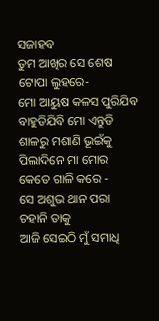ସଜାହବ
ତୁମ ଆଖିର ସେ ଶେଷ ଟୋପା ଲୁହରେ-
ମୋ ଆୟୁଷ କଳସ ପୁରିଯିବ
ବାହୁଡିଯିବି ମୋ ଏନ୍ତୁଡି ଶାଳରୁ ମଶାଣି ଭୂଇଁକୁ
ପିଲାଦିନେ ମା ମୋର କେତେ ଗାଳି କରେ -
ସେ ଅଶୁଭ ଥାନ ପରା ଚହାନି ତାକୁ
ଆଜି ସେଇଠି ମୁଁ ସମାଧି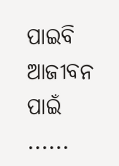ପାଇବି ଆଜୀବନ ପାଇଁ ......